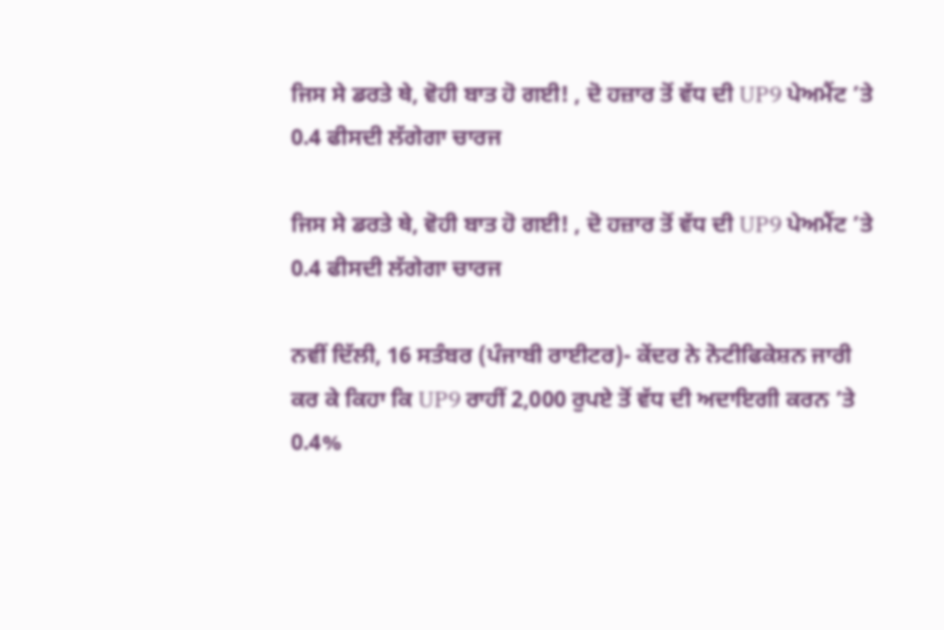ਜਿਸ ਸੇ ਡਰਤੇ ਥੇ, ਵੋਹੀ ਬਾਤ ਹੋ ਗਈ! , ਦੋ ਹਜ਼ਾਰ ਤੋਂ ਵੱਧ ਦੀ UP9 ਪੇਅਮੈਂਟ ’ਤੇ 0.4 ਫੀਸਦੀ ਲੱਗੇਗਾ ਚਾਰਜ

ਜਿਸ ਸੇ ਡਰਤੇ ਥੇ, ਵੋਹੀ ਬਾਤ ਹੋ ਗਈ! , ਦੋ ਹਜ਼ਾਰ ਤੋਂ ਵੱਧ ਦੀ UP9 ਪੇਅਮੈਂਟ ’ਤੇ 0.4 ਫੀਸਦੀ ਲੱਗੇਗਾ ਚਾਰਜ

ਨਵੀਂ ਦਿੱਲੀ, 16 ਸਤੰਬਰ (ਪੰਜਾਬੀ ਰਾਈਟਰ)- ਕੇਂਦਰ ਨੇ ਨੋਟੀਫਿਕੇਸ਼ਨ ਜਾਰੀ ਕਰ ਕੇ ਕਿਹਾ ਕਿ UP9 ਰਾਹੀਂ 2,000 ਰੁਪਏ ਤੋਂ ਵੱਧ ਦੀ ਅਦਾਇਗੀ ਕਰਨ ’ਤੇ 0.4%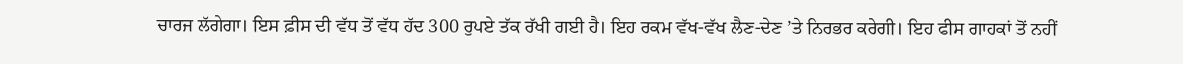ਚਾਰਜ ਲੱਗੇਗਾ। ਇਸ ਫ਼ੀਸ ਦੀ ਵੱਧ ਤੋਂ ਵੱਧ ਹੱਦ 300 ਰੁਪਏ ਤੱਕ ਰੱਖੀ ਗਈ ਹੈ। ਇਹ ਰਕਮ ਵੱਖ-ਵੱਖ ਲੈਣ-ਦੇਣ ’ਤੇ ਨਿਰਭਰ ਕਰੇਗੀ। ਇਹ ਫੀਸ ਗਾਹਕਾਂ ਤੋਂ ਨਹੀਂ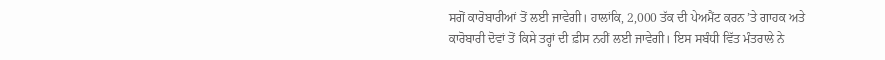ਸਗੋਂ ਕਾਰੋਬਾਰੀਆਂ ਤੋਂ ਲਈ ਜਾਵੇਗੀ। ਹਾਲਾਂਕਿ, 2,000 ਤੱਕ ਦੀ ਪੇਅਮੈਂਟ ਕਰਨ ’ਤੇ ਗਾਹਕ ਅਤੇ ਕਾਰੋਬਾਰੀ ਦੋਵਾਂ ਤੋਂ ਕਿਸੇ ਤਰ੍ਹਾਂ ਦੀ ਫ਼ੀਸ ਨਹੀਂ ਲਈ ਜਾਵੇਗੀ। ਇਸ ਸਬੰਧੀ ਵਿੱਤ ਮੰਤਰਾਲੇ ਨੇ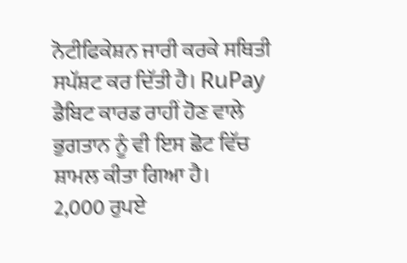ਨੋਟੀਫਿਕੇਸ਼ਨ ਜਾਰੀ ਕਰਕੇ ਸਥਿਤੀ ਸਪੱਸ਼ਟ ਕਰ ਦਿੱਤੀ ਹੈ। RuPay ਡੈਬਿਟ ਕਾਰਡ ਰਾਹੀਂ ਹੋਣ ਵਾਲੇ ਭੁਗਤਾਨ ਨੂੰ ਵੀ ਇਸ ਛੋਟ ਵਿੱਚ ਸ਼ਾਮਲ ਕੀਤਾ ਗਿਆ ਹੈ।
2,000 ਰੁਪਏ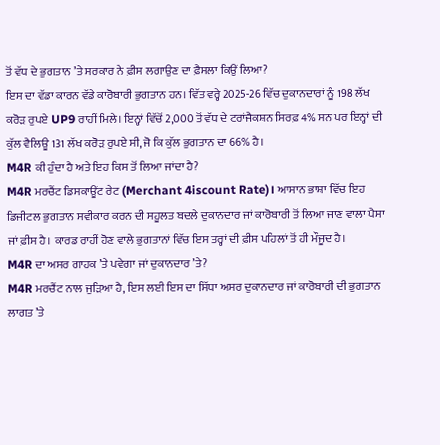ਤੋਂ ਵੱਧ ਦੇ ਭੁਗਤਾਨ ’ਤੇ ਸਰਕਾਰ ਨੇ ਫ਼ੀਸ ਲਗਾਉਣ ਦਾ ਫ਼ੈਸਲਾ ਕਿਉਂ ਲਿਆ?
ਇਸ ਦਾ ਵੱਡਾ ਕਾਰਨ ਵੱਡੇ ਕਾਰੋਬਾਰੀ ਭੁਗਤਾਨ ਹਨ। ਵਿੱਤ ਵਰ੍ਹੇ 2025-26 ਵਿੱਚ ਦੁਕਾਨਦਾਰਾਂ ਨੂੰ 198 ਲੱਖ ਕਰੋੜ ਰੁਪਏ UP9 ਰਾਹੀਂ ਮਿਲੇ। ਇਨ੍ਹਾਂ ਵਿੱਚੋਂ 2,000 ਤੋਂ ਵੱਧ ਦੇ ਟਰਾਂਜੈਕਸ਼ਨ ਸਿਰਫ਼ 4% ਸਨ ਪਰ ਇਨ੍ਹਾਂ ਦੀ ਕੁੱਲ ਵੈਲਿਊ 131 ਲੱਖ ਕਰੋੜ ਰੁਪਏ ਸੀ, ਜੋ ਕਿ ਕੁੱਲ ਭੁਗਤਾਨ ਦਾ 66% ਹੈ।
M4R ਕੀ ਹੁੰਦਾ ਹੈ ਅਤੇ ਇਹ ਕਿਸ ਤੋਂ ਲਿਆ ਜਾਂਦਾ ਹੈ?
M4R ਮਰਚੈਂਟ ਡਿਸਕਾਊਂਟ ਰੇਟ (Merchant 4iscount Rate)। ਆਸਾਨ ਭਾਸ਼ਾ ਵਿੱਚ ਇਹ ਡਿਜੀਟਲ ਭੁਗਤਾਨ ਸਵੀਕਾਰ ਕਰਨ ਦੀ ਸਹੂਲਤ ਬਦਲੇ ਦੁਕਾਨਦਾਰ ਜਾਂ ਕਾਰੋਬਾਰੀ ਤੋਂ ਲਿਆ ਜਾਣ ਵਾਲਾ ਪੈਸਾ ਜਾਂ ਫ਼ੀਸ ਹੈ। ਕਾਰਡ ਰਾਹੀਂ ਹੋਣ ਵਾਲੇ ਭੁਗਤਾਨਾਂ ਵਿੱਚ ਇਸ ਤਰ੍ਹਾਂ ਦੀ ਫ਼ੀਸ ਪਹਿਲਾਂ ਤੋਂ ਹੀ ਮੌਜੂਦ ਹੈ।
M4R ਦਾ ਅਸਰ ਗਾਹਕ ’ਤੇ ਪਵੇਗਾ ਜਾਂ ਦੁਕਾਨਦਾਰ ’ਤੇ?
M4R ਮਰਚੈਂਟ ਨਾਲ ਜੁੜਿਆ ਹੈ, ਇਸ ਲਈ ਇਸ ਦਾ ਸਿੱਧਾ ਅਸਰ ਦੁਕਾਨਦਾਰ ਜਾਂ ਕਾਰੋਬਾਰੀ ਦੀ ਭੁਗਤਾਨ ਲਾਗਤ ’ਤੇ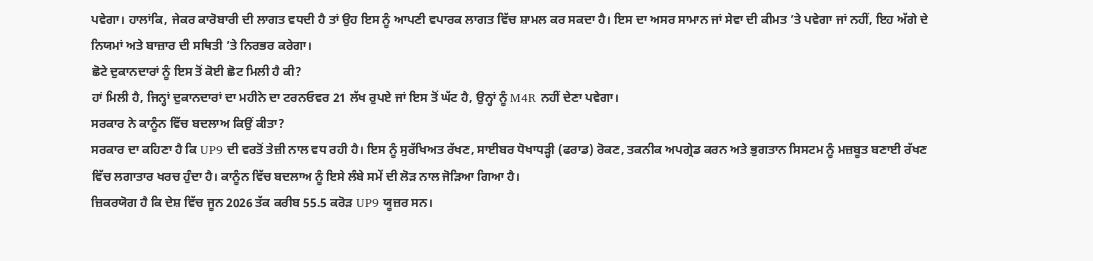ਪਵੇਗਾ। ਹਾਲਾਂਕਿ, ਜੇਕਰ ਕਾਰੋਬਾਰੀ ਦੀ ਲਾਗਤ ਵਧਦੀ ਹੈ ਤਾਂ ਉਹ ਇਸ ਨੂੰ ਆਪਣੀ ਵਪਾਰਕ ਲਾਗਤ ਵਿੱਚ ਸ਼ਾਮਲ ਕਰ ਸਕਦਾ ਹੈ। ਇਸ ਦਾ ਅਸਰ ਸਾਮਾਨ ਜਾਂ ਸੇਵਾ ਦੀ ਕੀਮਤ ’ਤੇ ਪਵੇਗਾ ਜਾਂ ਨਹੀਂ, ਇਹ ਅੱਗੇ ਦੇ ਨਿਯਮਾਂ ਅਤੇ ਬਾਜ਼ਾਰ ਦੀ ਸਥਿਤੀ ’ਤੇ ਨਿਰਭਰ ਕਰੇਗਾ।
ਛੋਟੇ ਦੁਕਾਨਦਾਰਾਂ ਨੂੰ ਇਸ ਤੋਂ ਕੋਈ ਛੋਟ ਮਿਲੀ ਹੈ ਕੀ?
ਹਾਂ ਮਿਲੀ ਹੈ, ਜਿਨ੍ਹਾਂ ਦੁਕਾਨਦਾਰਾਂ ਦਾ ਮਹੀਨੇ ਦਾ ਟਰਨਓਵਰ 21 ਲੱਖ ਰੁਪਏ ਜਾਂ ਇਸ ਤੋਂ ਘੱਟ ਹੈ, ਉਨ੍ਹਾਂ ਨੂੰ M4R ਨਹੀਂ ਦੇਣਾ ਪਵੇਗਾ।
ਸਰਕਾਰ ਨੇ ਕਾਨੂੰਨ ਵਿੱਚ ਬਦਲਾਅ ਕਿਉਂ ਕੀਤਾ?
ਸਰਕਾਰ ਦਾ ਕਹਿਣਾ ਹੈ ਕਿ UP9 ਦੀ ਵਰਤੋਂ ਤੇਜ਼ੀ ਨਾਲ ਵਧ ਰਹੀ ਹੈ। ਇਸ ਨੂੰ ਸੁਰੱਖਿਅਤ ਰੱਖਣ, ਸਾਈਬਰ ਧੋਖਾਧੜ੍ਹੀ (ਫਰਾਡ) ਰੋਕਣ, ਤਕਨੀਕ ਅਪਗ੍ਰੇਡ ਕਰਨ ਅਤੇ ਭੁਗਤਾਨ ਸਿਸਟਮ ਨੂੰ ਮਜ਼ਬੂਤ ਬਣਾਈ ਰੱਖਣ ਵਿੱਚ ਲਗਾਤਾਰ ਖਰਚ ਹੁੰਦਾ ਹੈ। ਕਾਨੂੰਨ ਵਿੱਚ ਬਦਲਾਅ ਨੂੰ ਇਸੇ ਲੰਬੇ ਸਮੇਂ ਦੀ ਲੋੜ ਨਾਲ ਜੋੜਿਆ ਗਿਆ ਹੈ।
ਜ਼ਿਕਰਯੋਗ ਹੈ ਕਿ ਦੇਸ਼ ਵਿੱਚ ਜੂਨ 2026 ਤੱਕ ਕਰੀਬ 55.5 ਕਰੋੜ UP9 ਯੂਜ਼ਰ ਸਨ।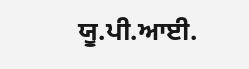ਯੂ.ਪੀ.ਆਈ.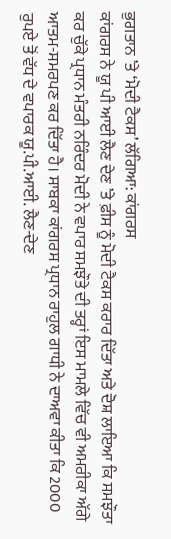ਭੁਗਤਾਨ ’ਤੇ ‘ਮੋਦੀ ਟੈਕਸ’ ਲੱਗਿਆ: ਕਾਂਗਰਸ
ਕਾਂਗਰਸ ਨੇ ਯੂ ਪੀ ਆਈ ਲੈਣ ਦੇਣ ’ਤੇ ਫ਼ੀਸ ਨੂੰ ਮੋਦੀ ਟੈਕਸ ਕਰਾਰ ਦਿੱਤਾ ਅਤੇ ਦੋਸ਼ ਲਾਇਆ ਕਿ ਸਮਝੌਤਾ ਕਰ ਚੁੱਕੇ ਪ੍ਰਧਾਨ ਮੰਤਰੀ ਨਰਿੰਦਰ ਮੋਦੀ ਨੇ ਵਪਾਰ ਸਮਝੌਤੇ ਦੀ ਤਰ੍ਹਾਂ ਇਸ ਮਾਮਲੇ ਵਿੱਚ ਵੀ ਅਮਰੀਕਾ ਅੱਗੇ ਆਤਮ-ਸਮਰਪਣ ਕਰ ਦਿੱਤਾ ਹੈ। ਸਾਬਕਾ ਕਾਂਗਰਸ ਪ੍ਰਧਾਨ ਰਾਹੁਲ ਗਾਧੀ ਨੇ ਦਾਅਵਾ ਕੀਤਾ ਕਿ 2000 ਰੁਪਏ ਤੋਂ ਵੱਧ ਦੇ ਵਪਾਰਕ ਯੂ.ਪੀ.ਆਈ. ਲੈਣ-ਦੇਣ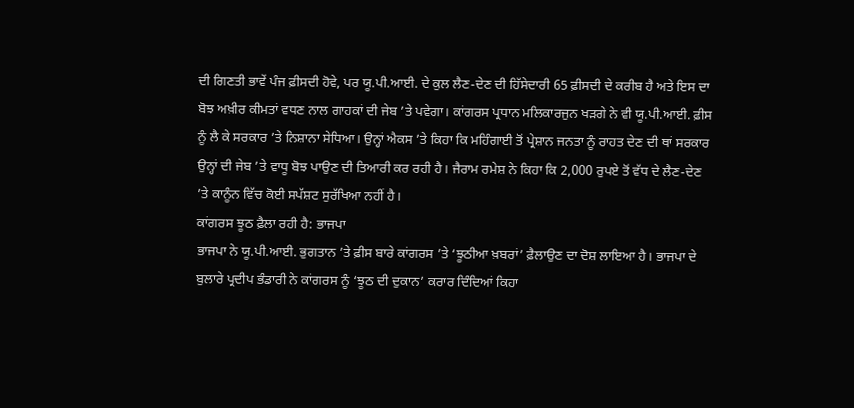ਦੀ ਗਿਣਤੀ ਭਾਵੇਂ ਪੰਜ ਫ਼ੀਸਦੀ ਹੋਵੇ, ਪਰ ਯੂ.ਪੀ.ਆਈ. ਦੇ ਕੁਲ ਲੈਣ-ਦੇਣ ਦੀ ਹਿੱਸੇਦਾਰੀ 65 ਫ਼ੀਸਦੀ ਦੇ ਕਰੀਬ ਹੈ ਅਤੇ ਇਸ ਦਾ ਬੋਝ ਅਖ਼ੀਰ ਕੀਮਤਾਂ ਵਧਣ ਨਾਲ ਗਾਹਕਾਂ ਦੀ ਜੇਬ ’ਤੇ ਪਵੇਗਾ। ਕਾਂਗਰਸ ਪ੍ਰਧਾਨ ਮਲਿਕਾਰਜੁਨ ਖੜਗੇ ਨੇ ਵੀ ਯੂ.ਪੀ.ਆਈ. ਫ਼ੀਸ ਨੂੰ ਲੈ ਕੇ ਸਰਕਾਰ ’ਤੇ ਨਿਸ਼ਾਨਾ ਸੇਧਿਆ। ਉਨ੍ਹਾਂ ਐਕਸ ’ਤੇ ਕਿਹਾ ਕਿ ਮਹਿੰਗਾਈ ਤੋਂ ਪ੍ਰੇਸ਼ਾਨ ਜਨਤਾ ਨੂੰ ਰਾਹਤ ਦੇਣ ਦੀ ਥਾਂ ਸਰਕਾਰ ਉਨ੍ਹਾਂ ਦੀ ਜੇਬ ’ਤੇ ਵਾਧੂ ਬੋਝ ਪਾਉਣ ਦੀ ਤਿਆਰੀ ਕਰ ਰਹੀ ਹੈ। ਜੈਰਾਮ ਰਮੇਸ਼ ਨੇ ਕਿਹਾ ਕਿ 2,000 ਰੁਪਏ ਤੋਂ ਵੱਧ ਦੇ ਲੈਣ-ਦੇਣ ’ਤੇ ਕਾਨੂੰਨ ਵਿੱਚ ਕੋਈ ਸਪੱਸ਼ਟ ਸੁਰੱਖਿਆ ਨਹੀਂ ਹੈ।
ਕਾਂਗਰਸ ਝੂਠ ਫ਼ੈਲਾ ਰਹੀ ਹੈ: ਭਾਜਪਾ
ਭਾਜਪਾ ਨੇ ਯੂ.ਪੀ.ਆਈ. ਭੁਗਤਾਨ ’ਤੇ ਫ਼ੀਸ ਬਾਰੇ ਕਾਂਗਰਸ ’ਤੇ ‘ਝੂਠੀਆ ਖ਼ਬਰਾਂ’ ਫ਼ੈਲਾਉਣ ਦਾ ਦੋਸ਼ ਲਾਇਆ ਹੈ। ਭਾਜਪਾ ਦੇ ਬੁਲਾਰੇ ਪ੍ਰਦੀਪ ਭੰਡਾਰੀ ਨੇ ਕਾਂਗਰਸ ਨੂੰ ‘ਝੂਠ ਦੀ ਦੁਕਾਨ’ ਕਰਾਰ ਦਿੰਦਿਆਂ ਕਿਹਾ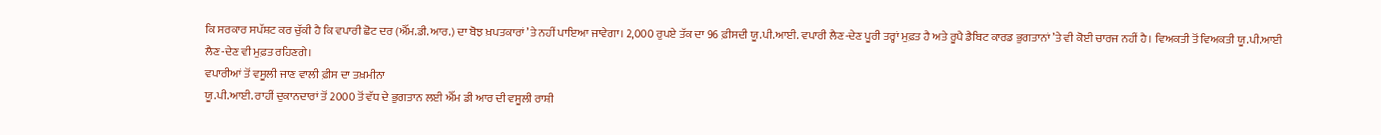ਕਿ ਸਰਕਾਰ ਸਪੱਸ਼ਟ ਕਰ ਚੁੱਕੀ ਹੈ ਕਿ ਵਪਾਰੀ ਛੋਟ ਦਰ (ਐੱਮ.ਡੀ.ਆਰ.) ਦਾ ਬੋਝ ਖ਼ਪਤਕਾਰਾਂ ’ਤੇ ਨਹੀਂ ਪਾਇਆ ਜਾਵੇਗਾ। 2,000 ਰੁਪਏ ਤੱਕ ਦਾ 96 ਫ਼ੀਸਦੀ ਯੂ.ਪੀ.ਆਈ. ਵਪਾਰੀ ਲੈਣ-ਦੇਣ ਪੂਰੀ ਤਰ੍ਹਾਂ ਮੁਫ਼ਤ ਹੈ ਅਤੇ ਰੂਪੈ ਡੈਬਿਟ ਕਾਰਡ ਭੁਗਤਾਨਾਂ ’ਤੇ ਵੀ ਕੋਈ ਚਾਰਜ ਨਹੀਂ ਹੈ। ਵਿਅਕਤੀ ਤੋਂ ਵਿਅਕਤੀ ਯੂ.ਪੀ.ਆਈ ਲੈਣ-ਦੇਣ ਵੀ ਮੁਫ਼ਤ ਰਹਿਣਗੇ।
ਵਪਾਰੀਆਂ ਤੋਂ ਵਸੂਲੀ ਜਾਣ ਵਾਲੀ ਫ਼ੀਸ ਦਾ ਤਖ਼ਮੀਨਾ
ਯੂ.ਪੀ.ਆਈ. ਰਾਹੀਂ ਦੁਕਾਨਦਾਰਾਂ ਤੋਂ 2000 ਤੋਂ ਵੱਧ ਦੇ ਭੁਗਤਾਨ ਲਈ ਐੱਮ ਡੀ ਆਰ ਦੀ ਵਸੂਲੀ ਰਾਸ਼ੀ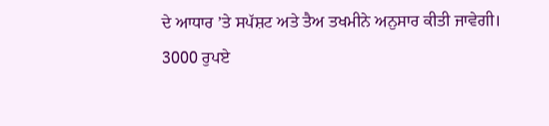ਦੇ ਆਧਾਰ ’ਤੇ ਸਪੱਸ਼ਟ ਅਤੇ ਤੈਅ ਤਖਮੀਨੇ ਅਨੁਸਾਰ ਕੀਤੀ ਜਾਵੇਗੀ।
3000 ਰੁਪਏ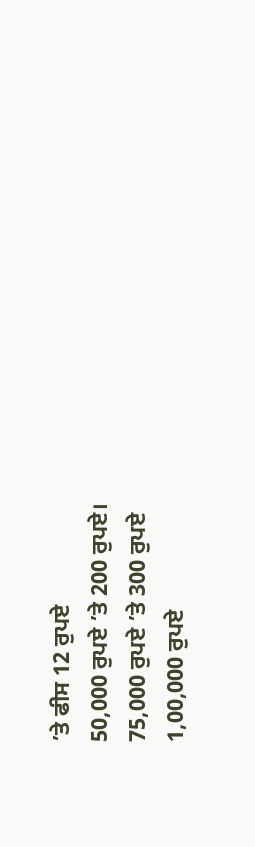’ਤੇ ਫੀਸ 12 ਰੁਪਏ
50,000 ਰੁਪਏ ’ਤੇ 200 ਰੁਪਏ।
75,000 ਰੁਪਏ ’ਤੇ 300 ਰੁਪਏ
1,00,000 ਰੁਪਏ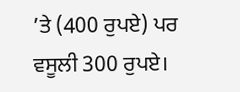’ਤੇ (400 ਰੁਪਏ) ਪਰ ਵਸੂਲੀ 300 ਰੁਪਏ।